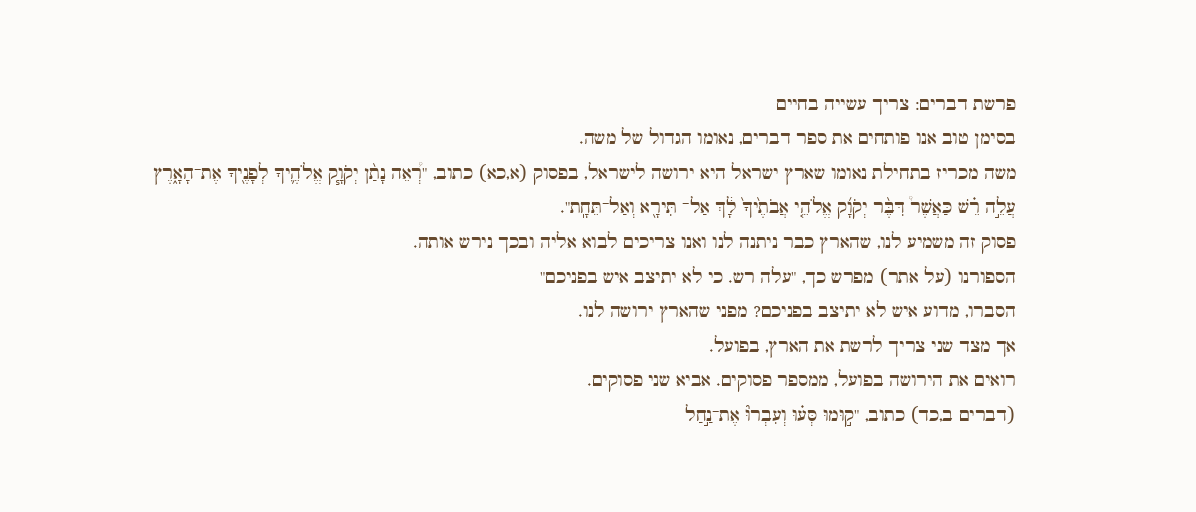פרשת דברים: צריך עשייה בחיים
בסימן טוב אנו פותחים את ספר דברים, נאומו הגדול של משה.
משה מכריז בתחילת נאומו שארץ ישראל היא ירושה לישראל, בפסוק (א,כא) כתוב, "רְ֠אֵה נָתַ֨ן יְקֹוָ֧ק אֱלֹהֶ֛יךָ לְפָנֶ֖יךָ אֶת־הָאָ֑רֶץ עֲלֵ֣ה רֵ֗שׁ כַּאֲשֶׁר֩ דִּבֶּ֨ר יְקֹוָ֜ק אֱלֹהֵ֤י אֲבֹתֶ֙יךָ֙ לָ֔ךְ אַל־ תִּירָ֖א וְאַל־תֵּחָֽת".
פסוק זה משמיע לנו, שהארץ כבר ניתנה לנו ואנו צריכים לבוא אליה ובכך נירש אותה.
הספורנו (על אתר) מפרש כך, "עלה רש. כי לא יתיצב איש בפניכם"
הסברו, מדוע איש לא יתיצב בפניכם? מפני שהארץ ירושה לנו.
אך מצד שני צריך לרשת את הארץ, בפועל.
רואים את הירושה בפועל, ממספר פסוקים. אביא שני פסוקים.
(דברים ב,כד) כתוב, "ק֣וּמוּ סְּע֗וּ וְעִבְרוּ֘ אֶת־נַ֣חַל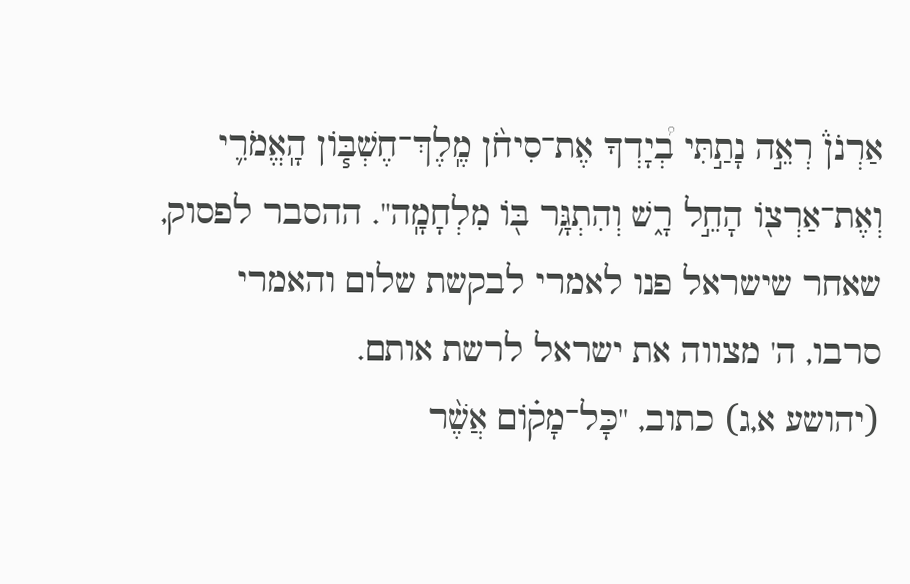אַרְנֹן֒ רְאֵ֣ה נָתַ֣תִּי בְ֠יָדְךָ אֶת־סִיחֹ֨ן מֶֽלֶךְ־חֶשְׁבּ֧וֹן הָֽאֱמֹרִ֛י וְאֶת־אַרְצ֖וֹ הָחֵ֣ל רָ֑שׁ וְהִתְגָּ֥ר בּ֖וֹ מִלְחָמָֽה". ההסבר לפסוק, שאחר שישראל פנו לאמרי לבקשת שלום והאמרי סרבו, ה' מצווה את ישראל לרשת אותם.
(יהושע א,ג) כתוב, "כָּל־מָק֗וֹם אֲשֶׁ֨ר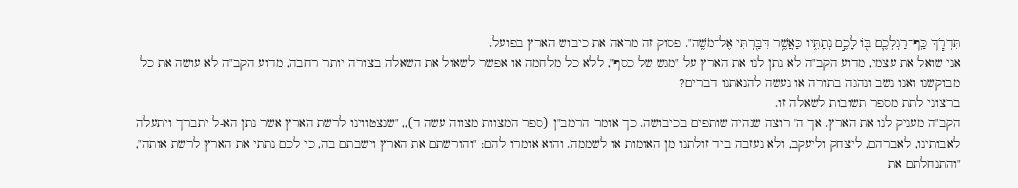תִּדְרֹ֧ךְ כַּֽף־רַגְלְכֶ֛ם בּ֖וֹ לָכֶ֣ם נְתַתִּ֑יו כַּאֲשֶׁ֥ר דִּבַּ֖רְתִּי אֶל־מֹשֶֽׁה". פסוק זה מראה את כיבוש הארץ בפועל.
אני שואל את עצמי, מדוע הקב"ה לא נתן לנו את הארץ על "מגש של כסף", ללא כל מלחמה או אפשר לשאול את השאלה בצורה יותר רחבה, מדוע הקב"ה לא עושה את כל מבוקשנו ואנו נשב ונהגה בתורה או נעשה להנאתנו דברים?
ברצוני לתת מספר תשובות לשאלה זו.
הקב"ה מעניק לנו את הארץ. אך ה' רוצה שנהיה שותפים בכיבושה. כך אומר הרמב"ן (ספר המצוות מצווה עשה ד),, "שנצטווינו לרשת הארץ אשר נתן הא-ל יתברך ויתעלה לאבותינו, לאברהם, ליצחק וליעקב, ולא נעזבה ביד זולתנו מן האומות או לשממה. והוא אומרו להם: "והורשתם את הארץ וישבתם בה, כי לכם נתתי את הארץ לרשת אותה", "והתנחלתם את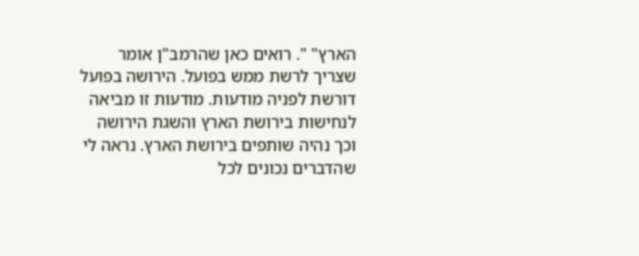הארץ" ". רואים כאן שהרמב"ן אומר שצריך לרשת ממש בפועל. הירושה בפועל דורשת לפניה מודעות. מודעות זו מביאה לנחישות בירושת הארץ והשגת הירושה וכך נהיה שותפים בירושת הארץ. נראה לי שהדברים נכונים לכל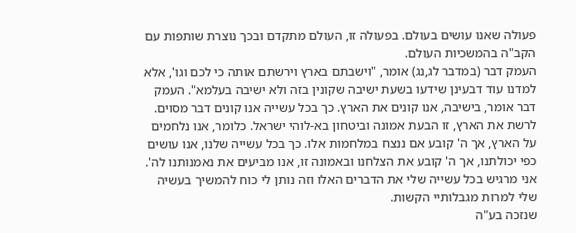פעולה שאנו עושים בעולם. בפעולה זו, העולם מתקדם ובכך נוצרת שותפות עם הקב"ה בהמשכיות העולם.
העמק דבר (במדבר לג,נג) אומר, "וישבתם בארץ וירשתם אותה כי לכם וגו', אלא למדנו עוד דבעינן שידעו בשעת ישיבה שקונין בזה ולא ישיבה בעלמא". העמק דבר אומר, בישיבה, אנו קונים את הארץ. כך בכל עשייה אנו קונים דבר מסוים.
לרשת את הארץ, זו הבעת אמונה וביטחון בא-לוהי ישראל. כלומר, אנו נלחמים על הארץ, אך ה' קובע אם ננצח במלחמות אלו. כך בכל עשייה שלנו, אנו עושים כפי יכולתנו, אך ה' קובע את הצלחנו ובאמונה זו, אנו מביעים את נאמנותנו לה'.
אני מרגיש בכל עשייה שלי את הדברים האלו וזה נותן לי כוח להמשיך בעשיה שלי למרות מגבלותיי הקשות.
שנזכה בע"ה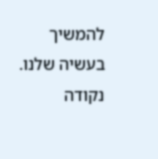להמשיך בעשיה שלנו.
נקודה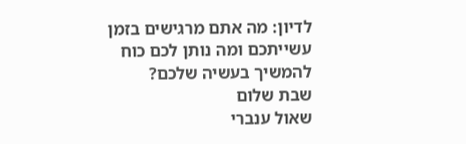לדיון: מה אתם מרגישים בזמן עשייתכם ומה נותן לכם כוח להמשיך בעשיה שלכם?
שבת שלום
שאול ענברי